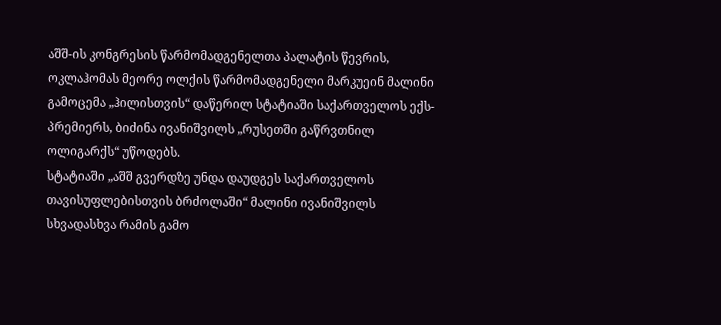აშშ-ის კონგრესის წარმომადგენელთა პალატის წევრის, ოკლაჰომას მეორე ოლქის წარმომადგენელი მარკუეინ მალინი გამოცემა „ჰილისთვის“ დაწერილ სტატიაში საქართველოს ექს-პრემიერს, ბიძინა ივანიშვილს „რუსეთში გაწრვთნილ ოლიგარქს“ უწოდებს.
სტატიაში „აშშ გვერდზე უნდა დაუდგეს საქართველოს თავისუფლებისთვის ბრძოლაში“ მალინი ივანიშვილს სხვადასხვა რამის გამო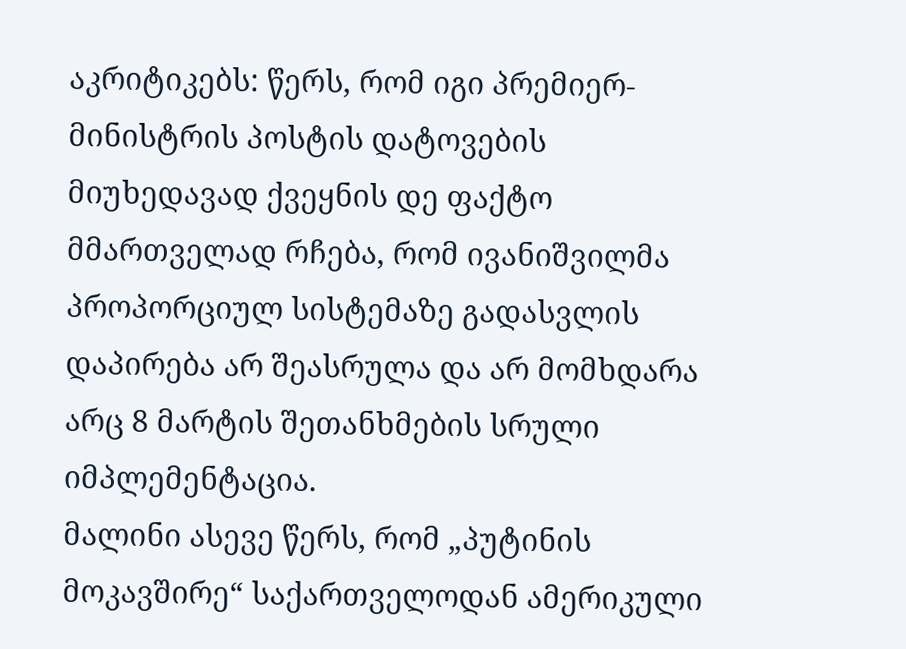აკრიტიკებს: წერს, რომ იგი პრემიერ-მინისტრის პოსტის დატოვების მიუხედავად ქვეყნის დე ფაქტო მმართველად რჩება, რომ ივანიშვილმა პროპორციულ სისტემაზე გადასვლის დაპირება არ შეასრულა და არ მომხდარა არც 8 მარტის შეთანხმების სრული იმპლემენტაცია.
მალინი ასევე წერს, რომ „პუტინის მოკავშირე“ საქართველოდან ამერიკული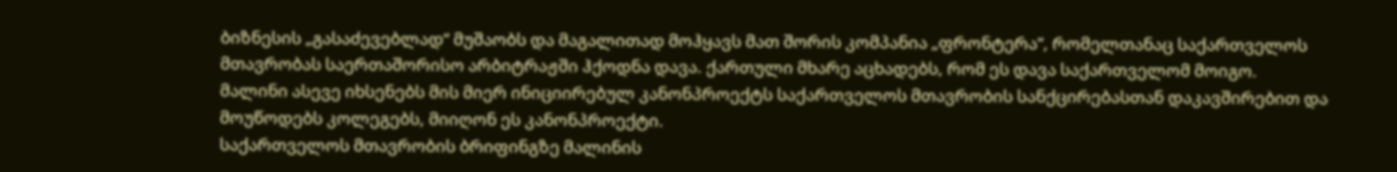ბიზნესის „გასაძევებლად“ მუშაობს და მაგალითად მოჰყავს მათ შორის კომპანია „ფრონტერა“, რომელთანაც საქართველოს მთავრობას საერთაშორისო არბიტრაჟში ჰქოდნა დავა. ქართული მხარე აცხადებს, რომ ეს დავა საქართველომ მოიგო.
მალინი ასევე იხსენებს მის მიერ ინიციირებულ კანონპროექტს საქართველოს მთავრობის სანქცირებასთან დაკავშირებით და მოუწოდებს კოლეგებს, მიიღონ ეს კანონპროექტი.
საქართველოს მთავრობის ბრიფინგზე მალინის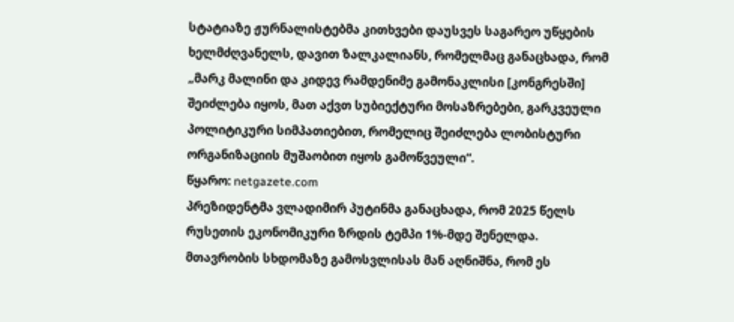სტატიაზე ჟურნალისტებმა კითხვები დაუსვეს საგარეო უწყების ხელმძღვანელს, დავით ზალკალიანს, რომელმაც განაცხადა, რომ „მარკ მალინი და კიდევ რამდენიმე გამონაკლისი [კონგრესში] შეიძლება იყოს, მათ აქვთ სუბიექტური მოსაზრებები, გარკვეული პოლიტიკური სიმპათიებით, რომელიც შეიძლება ლობისტური ორგანიზაციის მუშაობით იყოს გამოწვეული“.
წყარო: netgazete.com
პრეზიდენტმა ვლადიმირ პუტინმა განაცხადა, რომ 2025 წელს რუსეთის ეკონომიკური ზრდის ტემპი 1%-მდე შენელდა.
მთავრობის სხდომაზე გამოსვლისას მან აღნიშნა, რომ ეს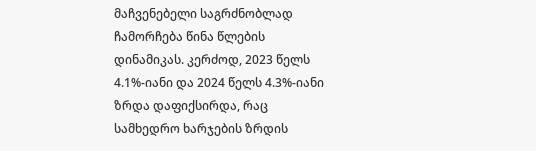მაჩვენებელი საგრძნობლად ჩამორჩება წინა წლების დინამიკას. კერძოდ, 2023 წელს 4.1%-იანი და 2024 წელს 4.3%-იანი ზრდა დაფიქსირდა, რაც სამხედრო ხარჯების ზრდის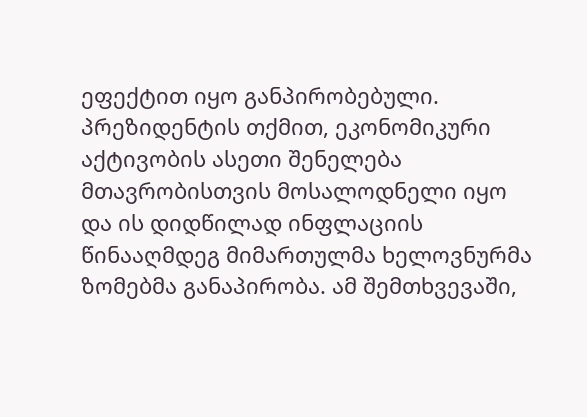ეფექტით იყო განპირობებული.
პრეზიდენტის თქმით, ეკონომიკური აქტივობის ასეთი შენელება მთავრობისთვის მოსალოდნელი იყო და ის დიდწილად ინფლაციის წინააღმდეგ მიმართულმა ხელოვნურმა ზომებმა განაპირობა. ამ შემთხვევაში,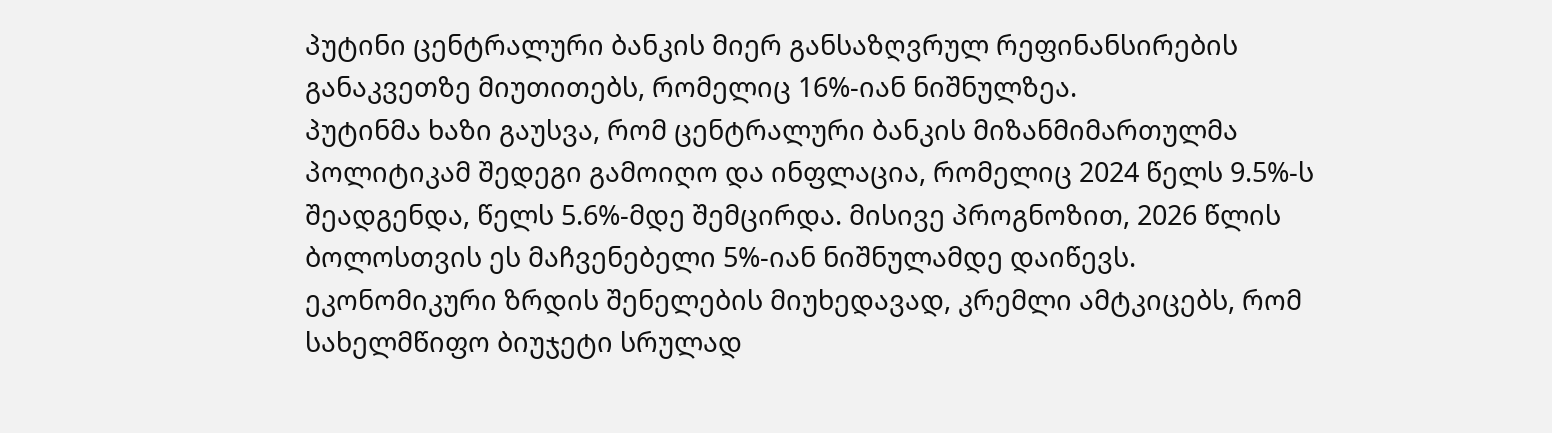პუტინი ცენტრალური ბანკის მიერ განსაზღვრულ რეფინანსირების განაკვეთზე მიუთითებს, რომელიც 16%-იან ნიშნულზეა.
პუტინმა ხაზი გაუსვა, რომ ცენტრალური ბანკის მიზანმიმართულმა პოლიტიკამ შედეგი გამოიღო და ინფლაცია, რომელიც 2024 წელს 9.5%-ს შეადგენდა, წელს 5.6%-მდე შემცირდა. მისივე პროგნოზით, 2026 წლის ბოლოსთვის ეს მაჩვენებელი 5%-იან ნიშნულამდე დაიწევს.
ეკონომიკური ზრდის შენელების მიუხედავად, კრემლი ამტკიცებს, რომ სახელმწიფო ბიუჯეტი სრულად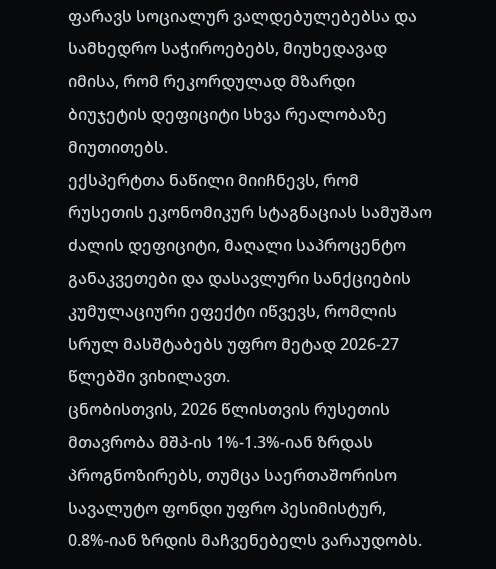ფარავს სოციალურ ვალდებულებებსა და სამხედრო საჭიროებებს, მიუხედავად იმისა, რომ რეკორდულად მზარდი ბიუჯეტის დეფიციტი სხვა რეალობაზე მიუთითებს.
ექსპერტთა ნაწილი მიიჩნევს, რომ რუსეთის ეკონომიკურ სტაგნაციას სამუშაო ძალის დეფიციტი, მაღალი საპროცენტო განაკვეთები და დასავლური სანქციების კუმულაციური ეფექტი იწვევს, რომლის სრულ მასშტაბებს უფრო მეტად 2026-27 წლებში ვიხილავთ.
ცნობისთვის, 2026 წლისთვის რუსეთის მთავრობა მშპ-ის 1%-1.3%-იან ზრდას პროგნოზირებს, თუმცა საერთაშორისო სავალუტო ფონდი უფრო პესიმისტურ, 0.8%-იან ზრდის მაჩვენებელს ვარაუდობს.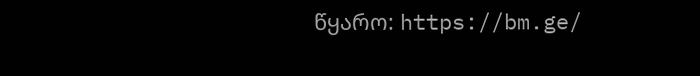წყარო: https://bm.ge/